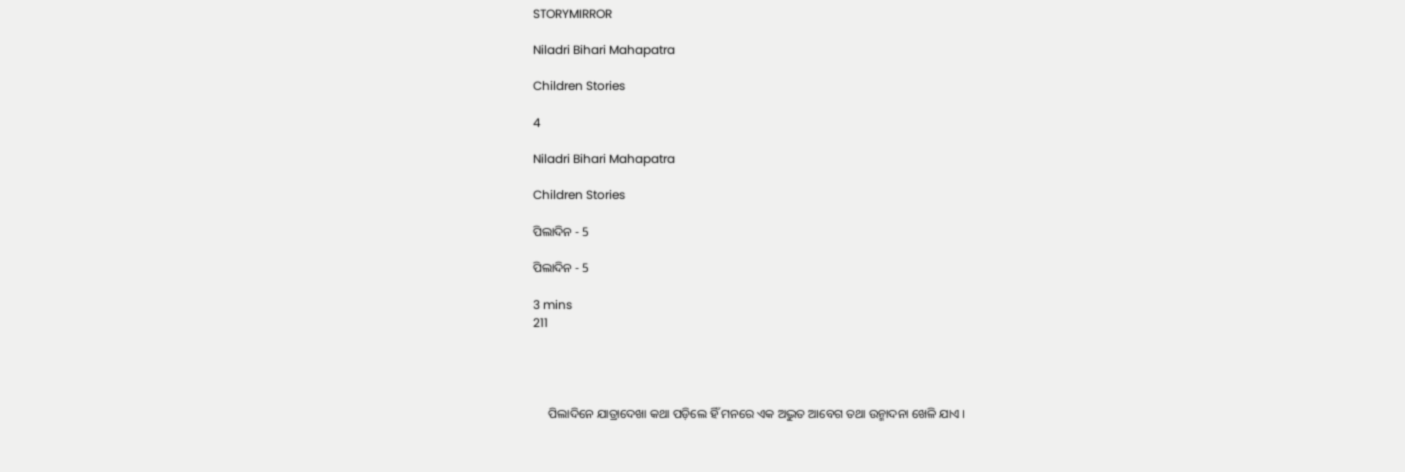STORYMIRROR

Niladri Bihari Mahapatra

Children Stories

4

Niladri Bihari Mahapatra

Children Stories

ପିଲାଦିନ - 5

ପିଲାଦିନ - 5

3 mins
211




     ପିଲାଦିନେ ଯାତ୍ରାଦେଖା କଥା ପଡ଼ିଲେ ହିଁ ମନରେ ଏକ ଅଦ୍ଭୁତ ଆବେଗ ତଥା ଉନ୍ମାଦନା ଖେଳି ଯାଏ ।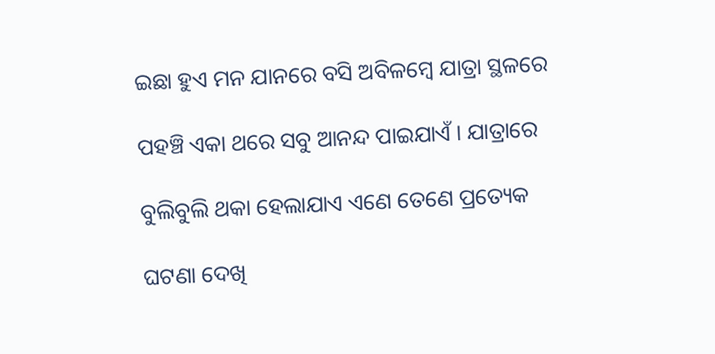ଇଛା ହୁଏ ମନ ଯାନରେ ବସି ଅବିଳମ୍ବେ ଯାତ୍ରା ସ୍ଥଳରେ

ପହଞ୍ଚି ଏକା ଥରେ ସବୁ ଆନନ୍ଦ ପାଇଯାଏଁ । ଯାତ୍ରାରେ

ବୁଲିବୁଲି ଥକା ହେଲାଯାଏ ଏଣେ ତେଣେ ପ୍ରତ୍ୟେକ

ଘଟଣା ଦେଖି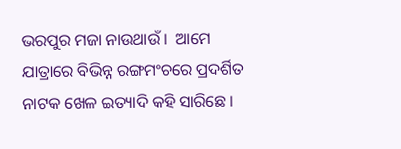ଭରପୁର ମଜା ନାଉଥାଉଁ ।  ଆମେ ଯାତ୍ରାରେ ବିଭିନ୍ନ ରଙ୍ଗମଂଚରେ ପ୍ରଦର୍ଶିତ ନାଟକ ଖେଳ ଇତ୍ୟାଦି କହି ସାରିଛେ ।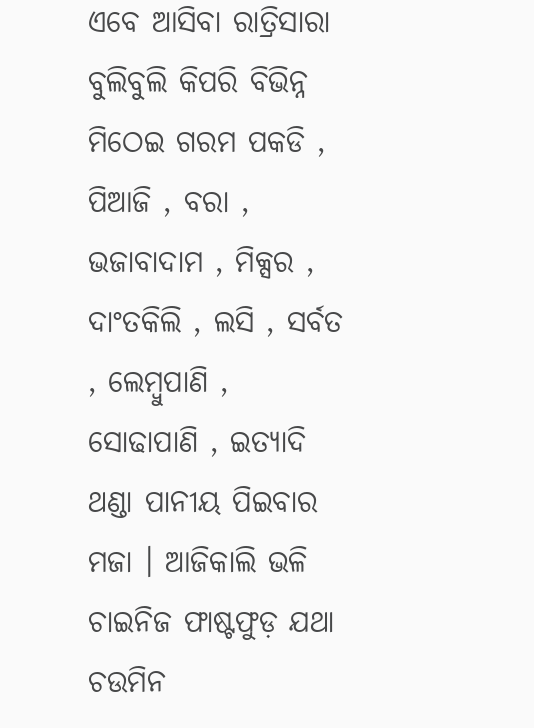ଏବେ ଆସିବା ରାତ୍ରିସାରା ବୁଲିବୁଲି କିପରି ବିଭିନ୍ନ ମିଠେଇ ଗରମ ପକଡି , ପିଆଜି , ବରା , ଭଜାବାଦାମ , ମିକ୍ସର , ଦାଂତକିଲି , ଲସି , ସର୍ବତ , ଲେମ୍ବୁପାଣି , ସୋଢାପାଣି , ଇତ୍ୟାଦି ଥଣ୍ଡା ପାନୀୟ ପିଇବାର ମଜା । ଆଜିକାଲି ଭଳି ଚାଇନିଜ ଫାଷ୍ଟଫୁଡ଼ ଯଥା ଚଉମିନ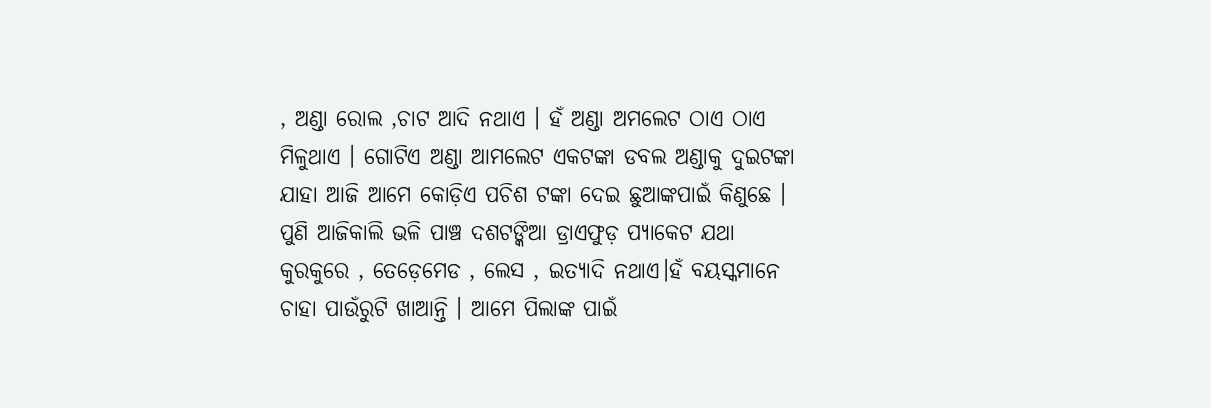, ଅଣ୍ଡା ରୋଲ ,ଚାଟ ଆଦି ନଥାଏ । ହଁ ଅଣ୍ଡା ଅମଲେଟ ଠାଏ ଠାଏ ମିଳୁଥାଏ । ଗୋଟିଏ ଅଣ୍ଡା ଆମଲେଟ ଏକଟଙ୍କା ଡବଲ ଅଣ୍ଡାକୁ ଦୁଇଟଙ୍କା ଯାହା ଆଜି ଆମେ କୋଡ଼ିଏ ପଚିଶ ଟଙ୍କା ଦେଇ ଛୁଆଙ୍କପାଇଁ କିଣୁଛେ । ପୁଣି ଆଜିକାଲି ଭଳି ପାଞ୍ଚ ଦଶଟଙ୍କିଆ ଡ୍ରାଏଫୁଡ଼ ପ୍ୟାକେଟ ଯଥା କୁରକୁରେ , ତେଡ଼େମେଡ , ଲେସ , ଇତ୍ୟାଦି ନଥାଏ।ହଁ ବୟସ୍କମାନେ ଚାହା ପାଉଁରୁଟି ଖାଆନ୍ତି । ଆମେ ପିଲାଙ୍କ ପାଇଁ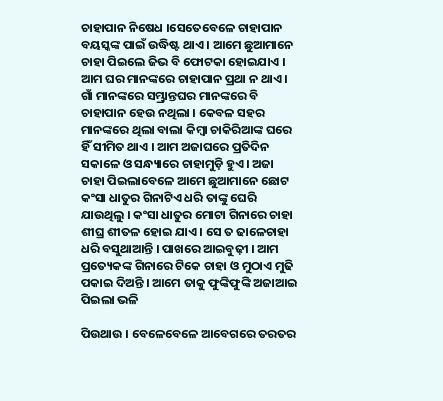ଚାହାପାନ ନିଷେଧ ।ସେତେବେଳେ ଚାହାପାନ ବୟସ୍କଙ୍କ ପାଇଁ ଉଦ୍ଧିଷ୍ଟ ଥାଏ । ଆମେ ଛୁଆମାନେ ଚାହା ପିଇଲେ ଜିଭ ବି ଫୋଟକା ହୋଇଯାଏ । ଆମ ଘର ମାନଙ୍କରେ ଚାହାପାନ ପ୍ରଥା ନ ଥାଏ । ଗାଁ ମାନଙ୍କରେ ସମ୍ଭ୍ରାନ୍ତଘର ମାନଙ୍କରେ ବି ଚାହାପାନ ହେଉ ନଥିଲା । କେବଳ ସହର ମାନଙ୍କରେ ଥିଲା ବାଲା କିମ୍ବା ଚାକିରିଆଙ୍କ ଘରେ ହିଁ ସୀମିତ ଥାଏ । ଆମ ଅଜାଘରେ ପ୍ରତିଦିନ ସକାଳେ ଓ ସନ୍ଧ୍ୟାରେ ଚାହାମୁଡ଼ି ହୁଏ। ଅଜା ଚାହା ପିଇଲାବେଳେ ଆମେ ଛୁଆମାନେ ଛୋଟ କଂସା ଧାତୁର ଗିନାଟିଏ ଧରି ତାଙ୍କୁ ଘେରି ଯାଉଥିଲୁ । କଂସା ଧାତୁର ମୋଟା ଗିନାରେ ଚାହା ଶୀଘ୍ର ଶୀତଳ ହୋଇ ଯାଏ । ସେ ତ ଢାଳେଚାହା ଧରି ବସୁଥାଆନ୍ତି । ପାଖରେ ଆଇବୁଢ଼ୀ । ଆମ ପ୍ରତ୍ୟେକଙ୍କ ଗିନାରେ ଟିକେ ଚାହା ଓ ମୁଠାଏ ମୁଢି ପକାଇ ଦିଅନ୍ତି । ଆମେ ତାକୁ ଫୁଙ୍କିଫୁଙ୍କି ଅଜାଆଇ ପିଇଲା ଭଳି

ପିଉଥାଉ । ବେଳେବେଳେ ଆବେଗରେ ତରତର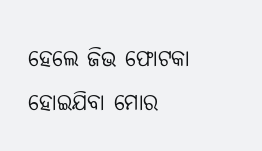ହେଲେ ଜିଭ ଫୋଟକା ହୋଇଯିବା ମୋର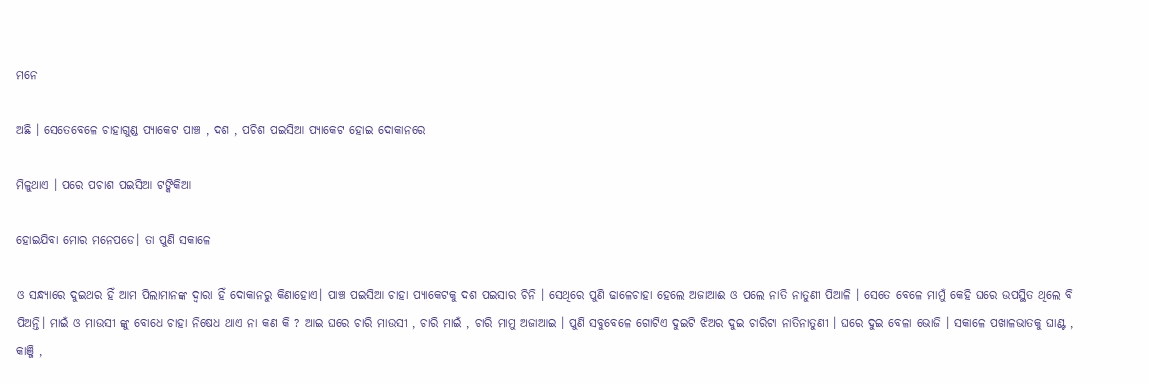ମନେ

ଅଛି । ସେତେବେଳେ ଚାହାଗୁଣ୍ଡ ପ୍ୟାକେଟ ପାଞ୍ଚ , ଦଶ , ପଚିଶ ପଇସିଆ ପ୍ୟାକେଟ ହୋଇ ଦୋକାନରେ

ମିଳୁଥାଏ । ପରେ ପଚାଶ ପଇସିଆ ଟଙ୍କିକିଆ

ହୋଇଯିବା ମୋର ମନେପଡେ। ତା ପୁଣି ସକାଳେ

ଓ ସନ୍ଧ୍ୟାରେ ଦୁଇଥର ହିଁ ଆମ ପିଲାମାନଙ୍କ ଦ୍ୱାରା ହିଁ ଦୋକାନରୁ କିଣାହୋଏ। ପାଞ୍ଚ ପଇସିଆ ଚାହା ପ୍ୟାକେଟକୁ ଦଶ ପଇସାର ଚିନି । ସେଥିରେ ପୁଣି ଢାଳେଚାହା ହେଲେ ଅଜାଆଈ ଓ ପଲେ ନାତି ନାତୁଣୀ ପିଆଳି । ସେତେ ବେଳେ ମାମୁଁ କେହି ଘରେ ଉପସ୍ଥିତ ଥିଲେ ବି ପିଅନ୍ତି। ମାଇଁ ଓ ମାଉସୀ ଙ୍କୁ ବୋଧେ ଚାହା ନିଷେଧ ଥାଏ ନା କଣ କି ? ଆଇ ଘରେ ଚାରି ମାଉସୀ , ଚାରି ମାଇଁ , ଚାରି ମାମୁ ଅଜାଆଇ । ପୁଣି ସବୁବେଳେ ଗୋଟିଏ ଦୁଇଟି ଝିଅର ଦୁଇ ଚାରିଟା ନାତିନାତୁଣୀ । ଘରେ ଦୁଇ ବେଳା ଭୋଜି । ସକାଳେ ପଖାଳଭାତକୁ ଘାଣ୍ଟ , କାଞ୍ଜି ,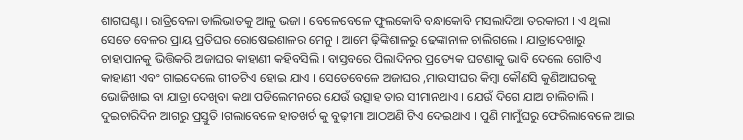ଶାଗଘଣ୍ଟା । ରାତ୍ରିବେଳା ଡାଲିଭାତକୁ ଆଳୁ ଭଜା । ବେଳେବେଳେ ଫୁଲକୋବି ବନ୍ଧାକୋବି ମସଲାଦିଆ ତରକାରୀ । ଏ ଥିଲା ସେତେ ବେଳର ପ୍ରାୟ ପ୍ରତିଘର ରୋଷେଇଶାଳର ମେନୁ । ଆମେ ଢ଼ିଙ୍କିଶାଳରୁ ଢେଙ୍କାନାଳ ଚାଲିଗଲେ । ଯାତ୍ରାଦେଖାରୁ ଚାହାପାନକୁ ଭିତ୍ତିକରି ଅଜାଘର କାହାଣୀ କହିବସିଲି । ବାସ୍ତବରେ ପିଲାଦିନର ପ୍ରତ୍ୟେକ ଘଟଣାକୁ ଭାବି ଦେଲେ ଗୋଟିଏ କାହାଣୀ ଏବଂ ଗାଇଦେଲେ ଗୀତଟିଏ ହୋଇ ଯାଏ । ସେତେବେଳେ ଅଜାଘର ,ମାଉସୀଘର କିମ୍ବା କୌଣସି କୁଣିଆଘରକୁ ଭୋଜିଖାଇ ବା ଯାତ୍ରା ଦେଖିବା କଥା ପଡିଲେମନରେ ଯେଉଁ ଉତ୍ସାହ ତାର ସୀମାନଥାଏ । ଯେଉଁ ଦିଗେ ଯାଅ ଚାଲିଚାଲି । ଦୁଇଚାରିଦିନ ଆଗରୁ ପ୍ରସ୍ତୁତି ।ଗଲାବେଳେ ହାତଖର୍ଚ କୁ ବୁଢ଼ୀମା ଆଠଅଣି ଟିଏ ଦେଇଥାଏ । ପୁଣି ମାମୁଁଘରୁ ଫେରିଲାବେଳେ ଆଇ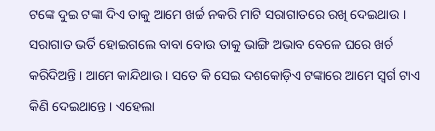ଟଙ୍କେ ଦୁଇ ଟଙ୍କା ଦିଏ ତାକୁ ଆମେ ଖର୍ଚ୍ଚ ନକରି ମାଟି ସରାଗାତରେ ରଖି ଦେଇଥାଉ । ସରାଗାତ ଭର୍ତି ହୋଇଗଲେ ବାବା ବୋଉ ତାକୁ ଭାଙ୍ଗି ଅଭାବ ବେଳେ ଘରେ ଖର୍ଚ କରିଦିଅନ୍ତି । ଆମେ କାନ୍ଦିଥାଉ । ସତେ କି ସେଇ ଦଶକୋଡ଼ିଏ ଟଙ୍କାରେ ଆମେ ସ୍ୱର୍ଗ ଟାଏ କିଣି ଦେଇଥାନ୍ତେ । ଏହେଲା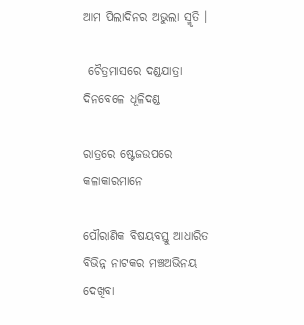ଆମ ପିଲାଦିନର ଅଭୁଲା ସ୍ମୃତି ।

 ଚୈତ୍ରମାସରେ ଦଣ୍ଡଯାତ୍ରା ଦିନବେଳେ ଧୂଳିଦଣ୍ଡ

ରାତ୍ରରେ ଷ୍ଟେଜଉପରେ କଳାକାରମାନେ

ପୌରାଣିକ ବିଷୟବସ୍ତୁ ଆଧାରିତ ବିଭିନ୍ନ ନାଟକର ମଞ୍ଚଅଭିନୟ ଦେଖିବା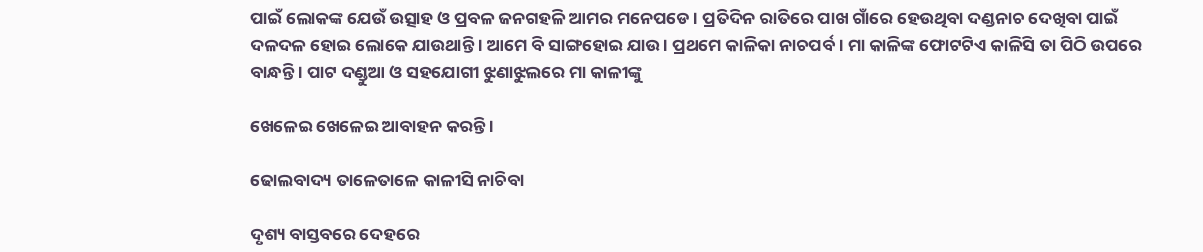ପାଇଁ ଲୋକଙ୍କ ଯେଉଁ ଉତ୍ସାହ ଓ ପ୍ରବଳ ଜନଗହଳି ଆମର ମନେପଡେ । ପ୍ରତିଦିନ ରାତିରେ ପାଖ ଗାଁରେ ହେଉଥିବା ଦଣ୍ଡନାଚ ଦେଖିବା ପାଇଁ ଦଳଦଳ ହୋଇ ଲୋକେ ଯାଉଥାନ୍ତି । ଆମେ ବି ସାଙ୍ଗହୋଇ ଯାଉ । ପ୍ରଥମେ କାଳିକା ନାଚପର୍ବ । ମା କାଳିଙ୍କ ଫୋଟଟିଏ କାଳିସି ତା ପିଠି ଉପରେ ବାନ୍ଧନ୍ତି । ପାଟ ଦଣ୍ଡୁଆ ଓ ସହଯୋଗୀ ଝୁଣାଝୁଲରେ ମା କାଳୀଙ୍କୁ

ଖେଳେଇ ଖେଳେଇ ଆବାହନ କରନ୍ତି ।

ଢୋଲବାଦ୍ୟ ତାଳେତାଳେ କାଳୀସି ନାଚିବା

ଦୃଶ୍ୟ ବାସ୍ତବରେ ଦେହରେ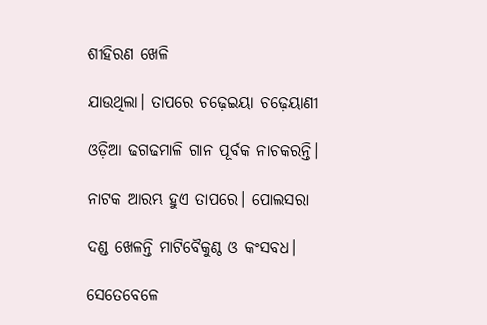ଶୀହିରଣ ଖେଳି

ଯାଉଥିଲା। ତାପରେ ଚଢ଼େଇୟା ଚଢ଼େୟାଣୀ

ଓଡ଼ିଆ ଢଗଢମାଳି ଗାନ ପୂର୍ବକ ନାଚକରନ୍ତି।

ନାଟକ ଆରମ୍ଭ ହୁଏ ତାପରେ। ପୋଲସରା

ଦଣ୍ଡ ଖେଳନ୍ତି ମାଟିବୈକୁଣ୍ଠ ଓ କଂସବଧ।

ସେତେବେଳେ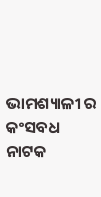ଭାମଶ୍ୟାଳୀ ର କଂସବଧ ନାଟକ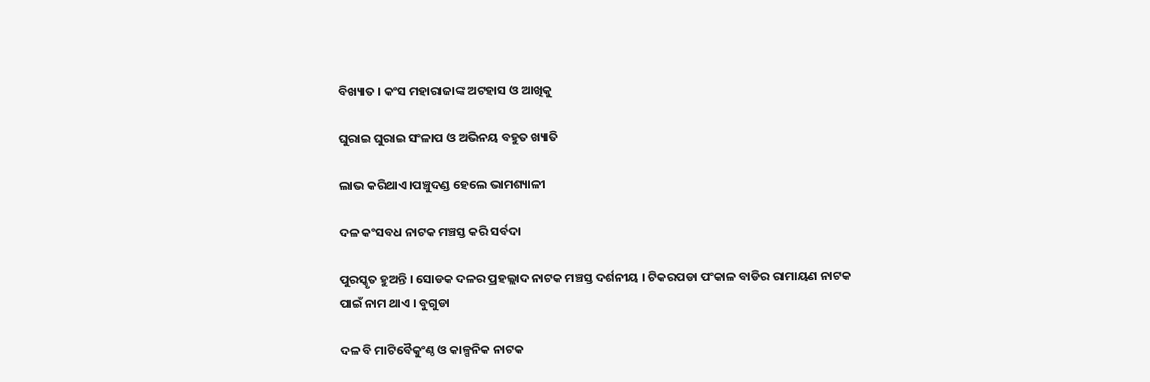ବିଖ୍ୟାତ । କଂସ ମହାରାଜାଙ୍କ ଅଟହାସ ଓ ଆଖିକୁ

ଘୁରାଇ ଘୁରାଇ ସଂଳାପ ଓ ଅଭିନୟ ବହୁତ ଖ୍ୟାତି

ଲାଭ କରିଥାଏ।ପଞ୍ଚୁଦଣ୍ଡ ହେଲେ ଭାମଶ୍ୟାଳୀ

ଦଳ କଂସବଧ ନାଟକ ମଞ୍ଚସ୍ତ କରି ସର୍ବଦା

ପୁରସ୍କୃତ ହୁଅନ୍ତି । ସୋଡକ ଦଳର ପ୍ରହଲ୍ଲାଦ ନାଟକ ମଞ୍ଚସ୍ତ ଦର୍ଶନୀୟ । ଟିକରପଡା ପଂକାଳ ବାଡିର ରାମାୟଣ ନାଟକ ପାଇଁ ନାମ ଥାଏ । ବୁଗୁଡା

ଦଳ ବି ମାଟିବୈକୁଂଣ୍ଠ ଓ କାଳ୍ପନିକ ନାଟକ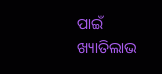ପାଇଁ ଖ୍ୟାତିଲାଭ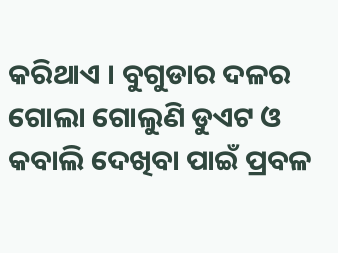କରିଥାଏ । ବୁଗୁଡାର ଦଳର ଗୋଲା ଗୋଲୁଣି ଡୁଏଟ ଓ କବାଲି ଦେଖିବା ପାଇଁ ପ୍ରବଳ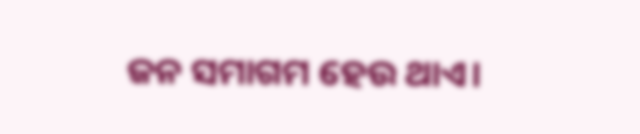ଜନ ସମାଗମ ହେଉ ଥାଏ।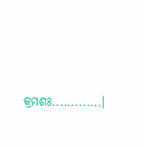କ୍ରମଶଃ.............।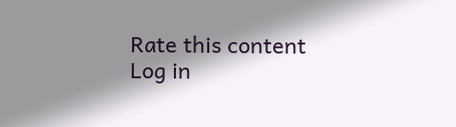Rate this content
Log in